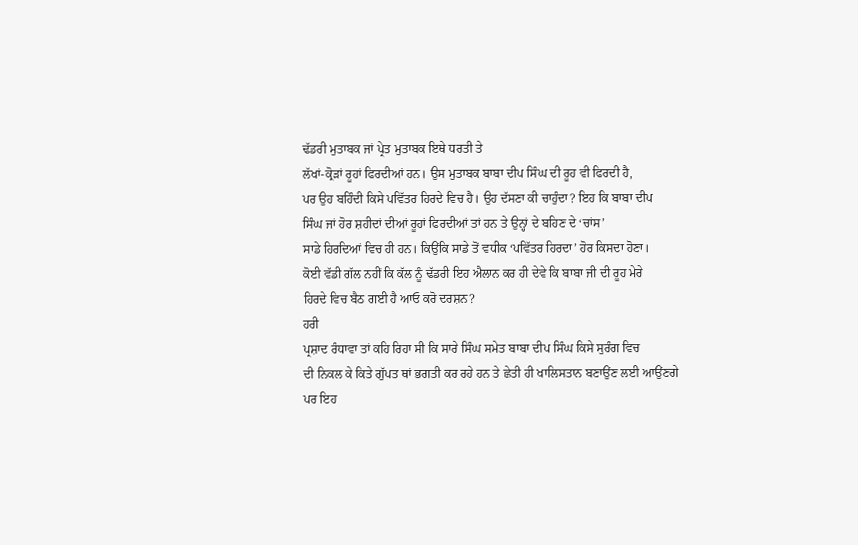ਢੱਡਰੀ ਮੁਤਾਬਕ ਜਾਂ ਪ੍ਰੇਤ ਮੁਤਾਬਕ ਇਥੇ ਧਰਤੀ ਤੇ
ਲੱਖਾਂ-ਕ੍ਰੋੜਾਂ ਰੂਹਾਂ ਫਿਰਦੀਆਂ ਹਨ। ਉਸ ਮੁਤਾਬਕ ਬਾਬਾ ਦੀਪ ਸਿੰਘ ਦੀ ਰੂਹ ਵੀ ਫਿਰਦੀ ਹੈ,
ਪਰ ਉਹ ਬਹਿੰਦੀ ਕਿਸੇ ਪਵਿੱਤਰ ਹਿਰਦੇ ਵਿਚ ਹੈ। ਉਹ ਦੱਸਣਾ ਕੀ ਚਾਹੁੰਦਾ? ਇਹ ਕਿ ਬਾਬਾ ਦੀਪ
ਸਿੰਘ ਜਾਂ ਹੋਰ ਸ਼ਹੀਦਾਂ ਦੀਆਂ ਰੂਹਾਂ ਫਿਰਦੀਆਂ ਤਾਂ ਹਨ ਤੇ ਉਨ੍ਹਾਂ ਦੇ ਬਹਿਣ ਦੇ ‘ਚਾਂਸ’
ਸਾਡੇ ਹਿਰਦਿਆਂ ਵਿਚ ਹੀ ਹਨ। ਕਿਉਂਕਿ ਸਾਡੇ ਤੋਂ ਵਧੀਕ ‘ਪਵਿੱਤਰ ਹਿਰਦਾ’ ਹੋਰ ਕਿਸਦਾ ਹੋਣਾ।
ਕੋਈ ਵੱਡੀ ਗੱਲ ਨਹੀਂ ਕਿ ਕੱਲ ਨੂੰ ਢੱਡਰੀ ਇਹ ਐਲਾਨ ਕਰ ਹੀ ਦੇਵੇ ਕਿ ਬਾਬਾ ਜੀ ਦੀ ਰੂਹ ਮੇਰੇ
ਹਿਰਦੇ ਵਿਚ ਬੈਠ ਗਈ ਹੈ ਆਓ ਕਰੋ ਦਰਸ਼ਨ?
ਹਰੀ
ਪ੍ਰਸ਼ਾਦ ਰੰਧਾਵਾ ਤਾਂ ਕਹਿ ਰਿਹਾ ਸੀ ਕਿ ਸਾਰੇ ਸਿੰਘ ਸਮੇਤ ਬਾਬਾ ਦੀਪ ਸਿੰਘ ਕਿਸੇ ਸੁਰੰਗ ਵਿਚ
ਦੀ ਨਿਕਲ ਕੇ ਕਿਤੇ ਗੁੱਪਤ ਥਾਂ ਭਗਤੀ ਕਰ ਰਹੇ ਹਨ ਤੇ ਛੇਤੀ ਹੀ ਖਾਲਿਸਤਾਨ ਬਣਾਉਂਣ ਲਈ ਆਉਂਣਗੇ
ਪਰ ਇਹ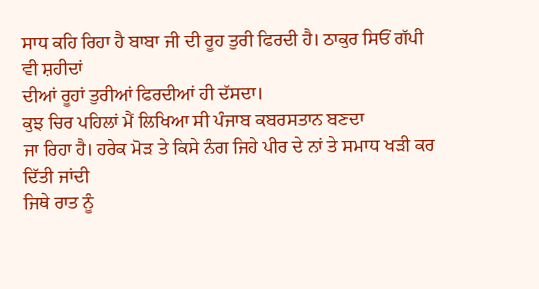ਸਾਧ ਕਹਿ ਰਿਹਾ ਹੈ ਬਾਬਾ ਜੀ ਦੀ ਰੂਹ ਤੁਰੀ ਫਿਰਦੀ ਹੈ। ਠਾਕੁਰ ਸਿਓਂ ਗੱਪੀ ਵੀ ਸ਼ਹੀਦਾਂ
ਦੀਆਂ ਰੂਹਾਂ ਤੁਰੀਆਂ ਫਿਰਦੀਆਂ ਹੀ ਦੱਸਦਾ।
ਕੁਝ ਚਿਰ ਪਹਿਲਾਂ ਮੈਂ ਲਿਖਿਆ ਸੀ ਪੰਜਾਬ ਕਬਰਸਤਾਨ ਬਣਦਾ
ਜਾ ਰਿਹਾ ਹੈ। ਹਰੇਕ ਮੋੜ ਤੇ ਕਿਸੇ ਨੰਗ ਜਿਹੇ ਪੀਰ ਦੇ ਨਾਂ ਤੇ ਸਮਾਧ ਖੜੀ ਕਰ ਦਿੱਤੀ ਜਾਂਦੀ
ਜਿਥੇ ਰਾਤ ਨੂੰ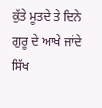ਕੁੱਤੇ ਮੂਤਦੇ ਤੇ ਦਿਨੇ ਗੁਰੂ ਦੇ ਆਖੇ ਜਾਂਦੇ ਸਿੱਖ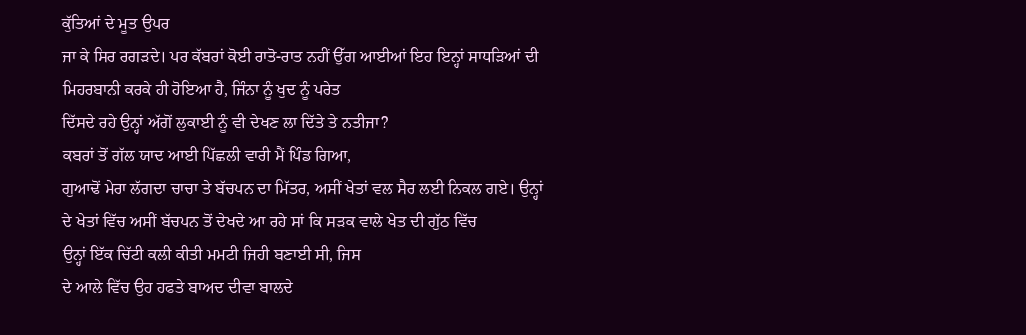ਕੁੱਤਿਆਂ ਦੇ ਮੂਤ ਉਪਰ
ਜਾ ਕੇ ਸਿਰ ਰਗੜਦੇ। ਪਰ ਕੱਬਰਾਂ ਕੋਈ ਰਾਤੋ-ਰਾਤ ਨਹੀਂ ਉੱਗ ਆਈਆਂ ਇਹ ਇਨ੍ਹਾਂ ਸਾਧੜਿਆਂ ਦੀ
ਮਿਹਰਬਾਨੀ ਕਰਕੇ ਹੀ ਹੋਇਆ ਹੈ, ਜਿੰਨਾ ਨੂੰ ਖੁਦ ਨੂੰ ਪਰੇਤ
ਦਿੱਸਦੇ ਰਹੇ ਉਨ੍ਹਾਂ ਅੱਗੋਂ ਲੁਕਾਈ ਨੂੰ ਵੀ ਦੇਖਣ ਲਾ ਦਿੱਤੇ ਤੇ ਨਤੀਜਾ?
ਕਬਰਾਂ ਤੋਂ ਗੱਲ ਯਾਦ ਆਈ ਪਿੱਛਲੀ ਵਾਰੀ ਮੈਂ ਪਿੰਡ ਗਿਆ,
ਗੁਆਢੋਂ ਮੇਰਾ ਲੱਗਦਾ ਚਾਚਾ ਤੇ ਬੱਚਪਨ ਦਾ ਮਿੱਤਰ, ਅਸੀਂ ਖੇਤਾਂ ਵਲ ਸੈਰ ਲਈ ਨਿਕਲ ਗਏ। ਉਨ੍ਹਾਂ
ਦੇ ਖੇਤਾਂ ਵਿੱਚ ਅਸੀਂ ਬੱਚਪਨ ਤੋਂ ਦੇਖਦੇ ਆ ਰਹੇ ਸਾਂ ਕਿ ਸੜਕ ਵਾਲੇ ਖੇਤ ਦੀ ਗੁੱਠ ਵਿੱਚ
ਉਨ੍ਹਾਂ ਇੱਕ ਚਿੱਟੀ ਕਲੀ ਕੀਤੀ ਮਮਟੀ ਜਿਹੀ ਬਣਾਈ ਸੀ, ਜਿਸ
ਦੇ ਆਲੇ ਵਿੱਚ ਉਹ ਹਫਤੇ ਬਾਅਦ ਦੀਵਾ ਬਾਲਦੇ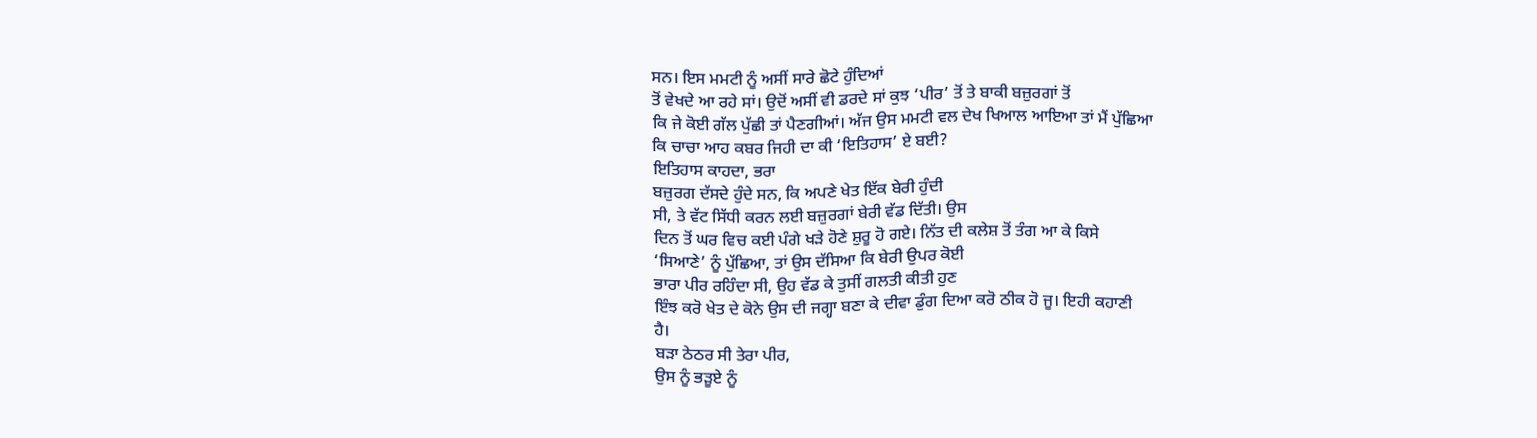ਸਨ। ਇਸ ਮਮਟੀ ਨੂੰ ਅਸੀਂ ਸਾਰੇ ਛੋਟੇ ਹੁੰਦਿਆਂ
ਤੋਂ ਵੇਖਦੇ ਆ ਰਹੇ ਸਾਂ। ਉਦੋਂ ਅਸੀਂ ਵੀ ਡਰਦੇ ਸਾਂ ਕੁਝ ‘ਪੀਰ’ ਤੋਂ ਤੇ ਬਾਕੀ ਬਜ਼ੁਰਗਾਂ ਤੋਂ
ਕਿ ਜੇ ਕੋਈ ਗੱਲ ਪੁੱਛੀ ਤਾਂ ਪੈਣਗੀਆਂ। ਅੱਜ ਉਸ ਮਮਟੀ ਵਲ ਦੇਖ ਖਿਆਲ ਆਇਆ ਤਾਂ ਮੈਂ ਪੁੱਛਿਆ
ਕਿ ਚਾਚਾ ਆਹ ਕਬਰ ਜਿਹੀ ਦਾ ਕੀ ‘ਇਤਿਹਾਸ’ ਏ ਬਈ?
ਇਤਿਹਾਸ ਕਾਹਦਾ, ਭਰਾ
ਬਜ਼ੁਰਗ ਦੱਸਦੇ ਹੁੰਦੇ ਸਨ, ਕਿ ਅਪਣੇ ਖੇਤ ਇੱਕ ਬੇਰੀ ਹੁੰਦੀ
ਸੀ, ਤੇ ਵੱਟ ਸਿੱਧੀ ਕਰਨ ਲਈ ਬਜ਼ੁਰਗਾਂ ਬੇਰੀ ਵੱਡ ਦਿੱਤੀ। ਉਸ
ਦਿਨ ਤੋਂ ਘਰ ਵਿਚ ਕਈ ਪੰਗੇ ਖੜੇ ਹੋਣੇ ਸ਼ੁਰੂ ਹੋ ਗਏ। ਨਿੱਤ ਦੀ ਕਲੇਸ਼ ਤੋਂ ਤੰਗ ਆ ਕੇ ਕਿਸੇ
‘ਸਿਆਣੇ’ ਨੂੰ ਪੁੱਛਿਆ, ਤਾਂ ਉਸ ਦੱਸਿਆ ਕਿ ਬੇਰੀ ਉਪਰ ਕੋਈ
ਭਾਰਾ ਪੀਰ ਰਹਿੰਦਾ ਸੀ, ਉਹ ਵੱਡ ਕੇ ਤੁਸੀਂ ਗਲਤੀ ਕੀਤੀ ਹੁਣ
ਇੰਝ ਕਰੋ ਖੇਤ ਦੇ ਕੋਨੇ ਉਸ ਦੀ ਜਗ੍ਹਾ ਬਣਾ ਕੇ ਦੀਵਾ ਡੁੰਗ ਦਿਆ ਕਰੋ ਠੀਕ ਹੋ ਜੂ। ਇਹੀ ਕਹਾਣੀ
ਹੈ।
ਬੜਾ ਠੇਠਰ ਸੀ ਤੇਰਾ ਪੀਰ,
ਉਸ ਨੂੰ ਭੜੂਏ ਨੂੰ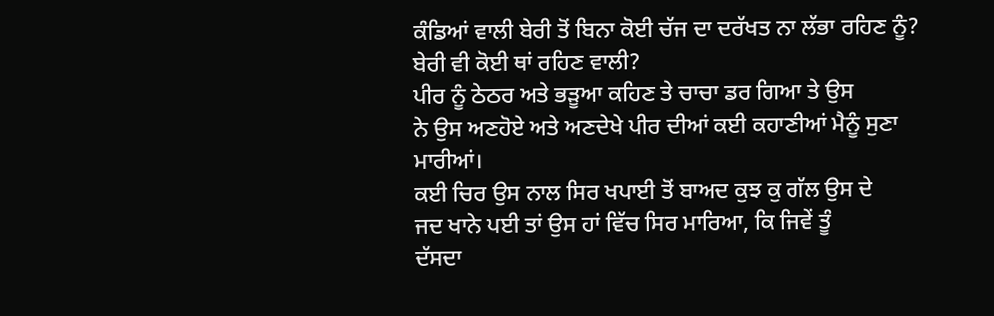ਕੰਡਿਆਂ ਵਾਲੀ ਬੇਰੀ ਤੋਂ ਬਿਨਾ ਕੋਈ ਚੱਜ ਦਾ ਦਰੱਖਤ ਨਾ ਲੱਭਾ ਰਹਿਣ ਨੂੰ?
ਬੇਰੀ ਵੀ ਕੋਈ ਥਾਂ ਰਹਿਣ ਵਾਲੀ?
ਪੀਰ ਨੂੰ ਠੇਠਰ ਅਤੇ ਭੜੂਆ ਕਹਿਣ ਤੇ ਚਾਚਾ ਡਰ ਗਿਆ ਤੇ ਉਸ
ਨੇ ਉਸ ਅਣਹੋਏ ਅਤੇ ਅਣਦੇਖੇ ਪੀਰ ਦੀਆਂ ਕਈ ਕਹਾਣੀਆਂ ਮੈਨੂੰ ਸੁਣਾ ਮਾਰੀਆਂ।
ਕਈ ਚਿਰ ਉਸ ਨਾਲ ਸਿਰ ਖਪਾਈ ਤੋਂ ਬਾਅਦ ਕੁਝ ਕੁ ਗੱਲ ਉਸ ਦੇ
ਜਦ ਖਾਨੇ ਪਈ ਤਾਂ ਉਸ ਹਾਂ ਵਿੱਚ ਸਿਰ ਮਾਰਿਆ, ਕਿ ਜਿਵੇਂ ਤੂੰ
ਦੱਸਦਾ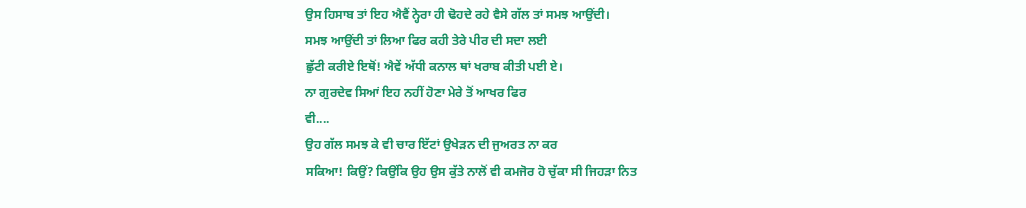ਉਸ ਹਿਸਾਬ ਤਾਂ ਇਹ ਐਵੈਂ ਨ੍ਹੇਰਾ ਹੀ ਢੋਹਦੇ ਰਹੇ ਵੈਸੇ ਗੱਲ ਤਾਂ ਸਮਝ ਆਉਂਦੀ।
ਸਮਝ ਆਉਂਦੀ ਤਾਂ ਲਿਆ ਫਿਰ ਕਹੀ ਤੇਰੇ ਪੀਰ ਦੀ ਸਦਾ ਲਈ
ਛੁੱਟੀ ਕਰੀਏ ਇਥੋਂ! ਐਵੇਂ ਅੱਧੀ ਕਨਾਲ ਥਾਂ ਖਰਾਬ ਕੀਤੀ ਪਈ ਏ।
ਨਾ ਗੁਰਦੇਵ ਸਿਆਂ ਇਹ ਨਹੀਂ ਹੋਣਾ ਮੇਰੇ ਤੋਂ ਆਖਰ ਫਿਰ
ਵੀ....
ਉਹ ਗੱਲ ਸਮਝ ਕੇ ਵੀ ਚਾਰ ਇੱਟਾਂ ਉਖੇੜਨ ਦੀ ਜੁਅਰਤ ਨਾ ਕਰ
ਸਕਿਆ! ਕਿਉਂ? ਕਿਉਂਕਿ ਉਹ ਉਸ ਕੁੱਤੇ ਨਾਲੋਂ ਵੀ ਕਮਜੋਰ ਹੋ ਚੁੱਕਾ ਸੀ ਜਿਹੜਾ ਨਿਤ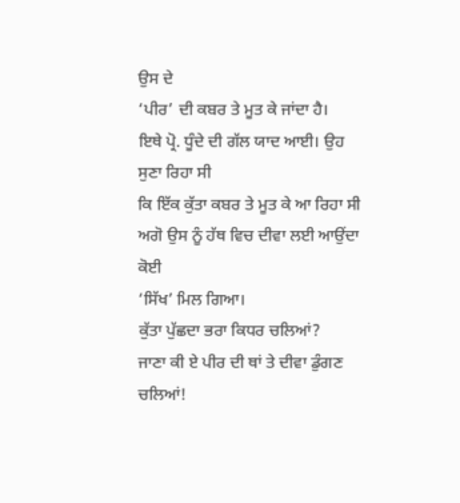ਉਸ ਦੇ
‘ਪੀਰ’ ਦੀ ਕਬਰ ਤੇ ਮੂਤ ਕੇ ਜਾਂਦਾ ਹੈ।
ਇਥੇ ਪ੍ਰੋ. ਧੂੰਦੇ ਦੀ ਗੱਲ ਯਾਦ ਆਈ। ਉਹ ਸੁਣਾ ਰਿਹਾ ਸੀ
ਕਿ ਇੱਕ ਕੁੱਤਾ ਕਬਰ ਤੇ ਮੂਤ ਕੇ ਆ ਰਿਹਾ ਸੀ ਅਗੋ ਉਸ ਨੂੰ ਹੱਥ ਵਿਚ ਦੀਵਾ ਲਈ ਆਉਂਦਾ ਕੋਈ
‘ਸਿੱਖ’ ਮਿਲ ਗਿਆ।
ਕੁੱਤਾ ਪੁੱਛਦਾ ਭਰਾ ਕਿਧਰ ਚਲਿਆਂ?
ਜਾਣਾ ਕੀ ਏ ਪੀਰ ਦੀ ਥਾਂ ਤੇ ਦੀਵਾ ਡੁੰਗਣ ਚਲਿਆਂ!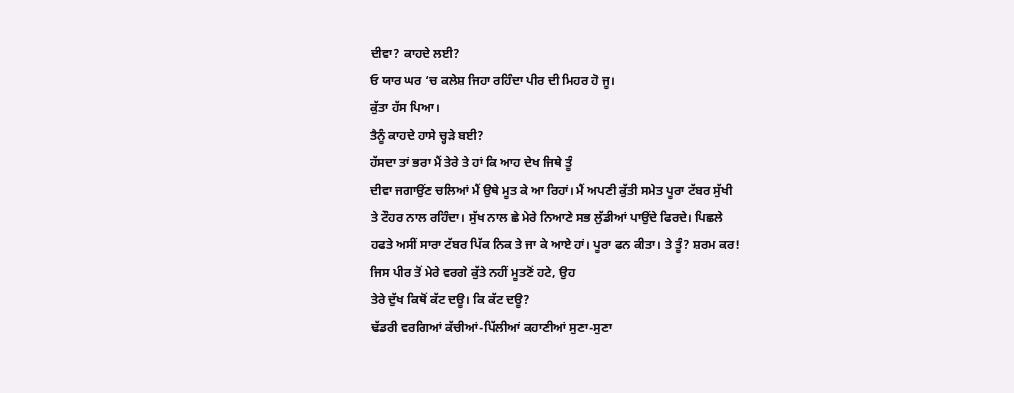ਦੀਵਾ? ਕਾਹਦੇ ਲਈ?
ਓ ਯਾਰ ਘਰ ‘ਚ ਕਲੇਸ਼ ਜਿਹਾ ਰਹਿੰਦਾ ਪੀਰ ਦੀ ਮਿਹਰ ਹੋ ਜੂ।
ਕੁੱਤਾ ਹੱਸ ਪਿਆ।
ਤੈਨੂੰ ਕਾਹਦੇ ਹਾਸੇ ਚ੍ਹੜੇ ਬਈ?
ਹੱਸਦਾ ਤਾਂ ਭਰਾ ਮੈਂ ਤੇਰੇ ਤੇ ਹਾਂ ਕਿ ਆਹ ਦੇਖ ਜਿਥੇ ਤੂੰ
ਦੀਵਾ ਜਗਾਉਂਣ ਚਲਿਆਂ ਮੈਂ ਉਥੇ ਮੂਤ ਕੇ ਆ ਰਿਹਾਂ। ਮੈਂ ਅਪਣੀ ਕੁੱਤੀ ਸਮੇਤ ਪੂਰਾ ਟੱਬਰ ਸੁੱਖੀ
ਤੇ ਟੌਹਰ ਨਾਲ ਰਹਿੰਦਾ। ਸੁੱਖ ਨਾਲ ਛੇ ਮੇਰੇ ਨਿਆਣੇ ਸਭ ਲੁੱਡੀਆਂ ਪਾਉਂਦੇ ਫਿਰਦੇ। ਪਿਛਲੇ
ਹਫਤੇ ਅਸੀਂ ਸਾਰਾ ਟੱਬਰ ਪਿੱਕ ਨਿਕ ਤੇ ਜਾ ਕੇ ਆਏ ਹਾਂ। ਪੂਰਾ ਫਨ ਕੀਤਾ। ਤੇ ਤੂੰ? ਸ਼ਰਮ ਕਰ!
ਜਿਸ ਪੀਰ ਤੋਂ ਮੇਰੇ ਵਰਗੇ ਕੁੱਤੇ ਨਹੀਂ ਮੂਤਣੋਂ ਹਟੇ, ਉਹ
ਤੇਰੇ ਦੁੱਖ ਕਿਥੋਂ ਕੱਟ ਦਊ। ਕਿ ਕੱਟ ਦਊ?
ਢੱਡਰੀ ਵਰਗਿਆਂ ਕੱਚੀਆਂ-ਪਿੱਲੀਆਂ ਕਹਾਣੀਆਂ ਸੁਣਾ-ਸੁਣਾ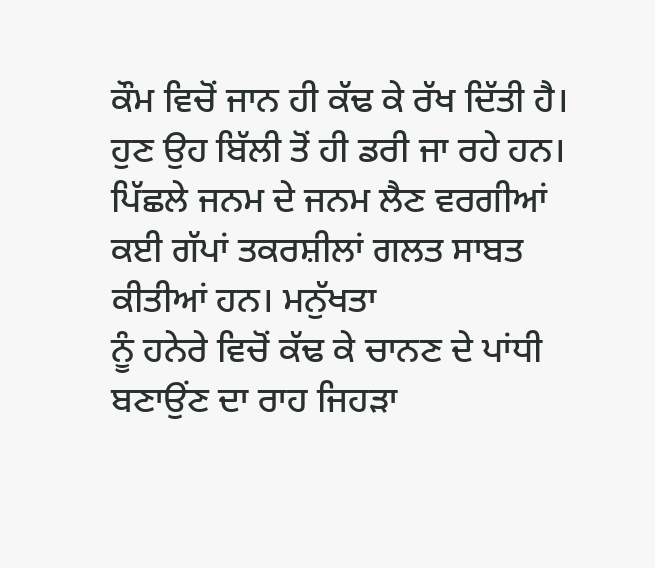ਕੌਮ ਵਿਚੋਂ ਜਾਨ ਹੀ ਕੱਢ ਕੇ ਰੱਖ ਦਿੱਤੀ ਹੈ। ਹੁਣ ਉਹ ਬਿੱਲੀ ਤੋਂ ਹੀ ਡਰੀ ਜਾ ਰਹੇ ਹਨ।
ਪਿੱਛਲੇ ਜਨਮ ਦੇ ਜਨਮ ਲੈਣ ਵਰਗੀਆਂ ਕਈ ਗੱਪਾਂ ਤਕਰਸ਼ੀਲਾਂ ਗਲਤ ਸਾਬਤ ਕੀਤੀਆਂ ਹਨ। ਮਨੁੱਖਤਾ
ਨੂੰ ਹਨੇਰੇ ਵਿਚੋਂ ਕੱਢ ਕੇ ਚਾਨਣ ਦੇ ਪਾਂਧੀ ਬਣਾਉਂਣ ਦਾ ਰਾਹ ਜਿਹੜਾ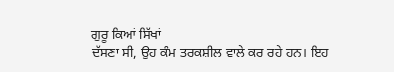ਗੁਰੂ ਕਿਆਂ ਸਿੱਖਾਂ
ਦੱਸਣਾ ਸੀ, ਉਹ ਕੰਮ ਤਰਕਸ਼ੀਲ ਵਾਲੇ ਕਰ ਰਹੇ ਹਨ। ਇਹ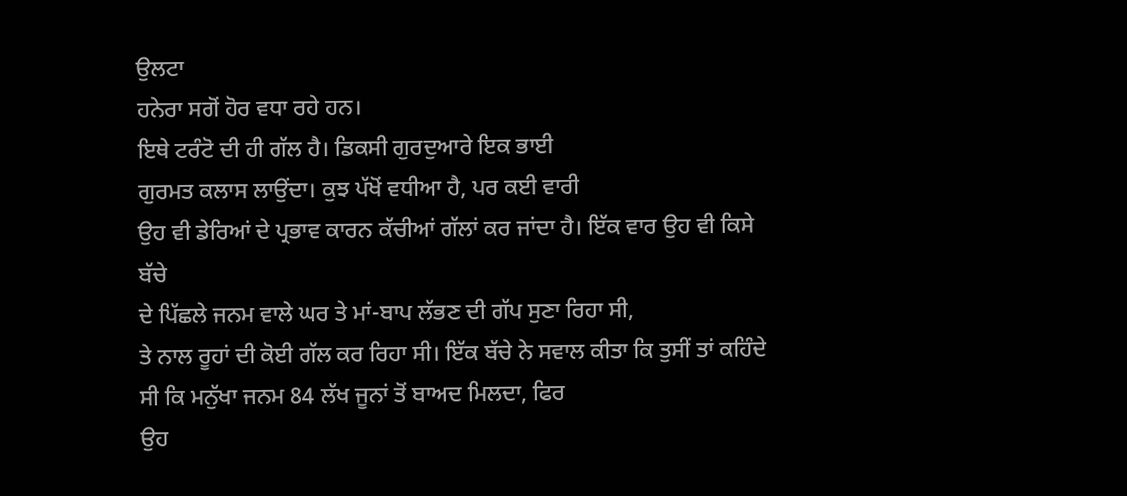ਉਲਟਾ
ਹਨੇਰਾ ਸਗੋਂ ਹੋਰ ਵਧਾ ਰਹੇ ਹਨ।
ਇਥੇ ਟਰੰਟੋ ਦੀ ਹੀ ਗੱਲ ਹੈ। ਡਿਕਸੀ ਗੁਰਦੁਆਰੇ ਇਕ ਭਾਈ
ਗੁਰਮਤ ਕਲਾਸ ਲਾਉਂਦਾ। ਕੁਝ ਪੱਖੋਂ ਵਧੀਆ ਹੈ, ਪਰ ਕਈ ਵਾਰੀ
ਉਹ ਵੀ ਡੇਰਿਆਂ ਦੇ ਪ੍ਰਭਾਵ ਕਾਰਨ ਕੱਚੀਆਂ ਗੱਲਾਂ ਕਰ ਜਾਂਦਾ ਹੈ। ਇੱਕ ਵਾਰ ਉਹ ਵੀ ਕਿਸੇ ਬੱਚੇ
ਦੇ ਪਿੱਛਲੇ ਜਨਮ ਵਾਲੇ ਘਰ ਤੇ ਮਾਂ-ਬਾਪ ਲੱਭਣ ਦੀ ਗੱਪ ਸੁਣਾ ਰਿਹਾ ਸੀ,
ਤੇ ਨਾਲ ਰੂਹਾਂ ਦੀ ਕੋਈ ਗੱਲ ਕਰ ਰਿਹਾ ਸੀ। ਇੱਕ ਬੱਚੇ ਨੇ ਸਵਾਲ ਕੀਤਾ ਕਿ ਤੁਸੀਂ ਤਾਂ ਕਹਿੰਦੇ
ਸੀ ਕਿ ਮਨੁੱਖਾ ਜਨਮ 84 ਲੱਖ ਜੂਨਾਂ ਤੋਂ ਬਾਅਦ ਮਿਲਦਾ, ਫਿਰ
ਉਹ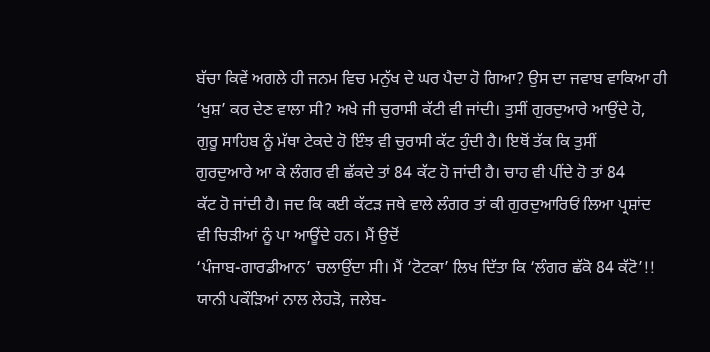ਬੱਚਾ ਕਿਵੇਂ ਅਗਲੇ ਹੀ ਜਨਮ ਵਿਚ ਮਨੁੱਖ ਦੇ ਘਰ ਪੈਦਾ ਹੋ ਗਿਆ? ਉਸ ਦਾ ਜਵਾਬ ਵਾਕਿਆ ਹੀ
‘ਖੁਸ਼’ ਕਰ ਦੇਣ ਵਾਲਾ ਸੀ? ਅਖੇ ਜੀ ਚੁਰਾਸੀ ਕੱਟੀ ਵੀ ਜਾਂਦੀ। ਤੁਸੀਂ ਗੁਰਦੁਆਰੇ ਆਉਂਦੇ ਹੋ,
ਗੁਰੂ ਸਾਹਿਬ ਨੂੰ ਮੱਥਾ ਟੇਕਦੇ ਹੋ ਇੰਝ ਵੀ ਚੁਰਾਸੀ ਕੱਟ ਹੁੰਦੀ ਹੈ। ਇਥੋਂ ਤੱਕ ਕਿ ਤੁਸੀਂ
ਗੁਰਦੁਆਰੇ ਆ ਕੇ ਲੰਗਰ ਵੀ ਛੱਕਦੇ ਤਾਂ 84 ਕੱਟ ਹੋ ਜਾਂਦੀ ਹੈ। ਚਾਹ ਵੀ ਪੀਂਦੇ ਹੋ ਤਾਂ 84
ਕੱਟ ਹੋ ਜਾਂਦੀ ਹੈ। ਜਦ ਕਿ ਕਈ ਕੱਟੜ ਜਥੇ ਵਾਲੇ ਲੰਗਰ ਤਾਂ ਕੀ ਗੁਰਦੁਆਰਿਓਂ ਲਿਆ ਪ੍ਰਸ਼ਾਂਦ
ਵੀ ਚਿੜੀਆਂ ਨੂੰ ਪਾ ਆਊਂਦੇ ਹਨ। ਮੈਂ ਉਦੋਂ
‘ਪੰਜਾਬ-ਗਾਰਡੀਆਨ’ ਚਲਾਉਂਦਾ ਸੀ। ਮੈਂ ‘ਟੋਟਕਾ’ ਲਿਖ ਦਿੱਤਾ ਕਿ ‘ਲੰਗਰ ਛੱਕੋ 84 ਕੱਟੋ’!!
ਯਾਨੀ ਪਕੌੜਿਆਂ ਨਾਲ ਲੇਹੜੋ, ਜਲੇਬ-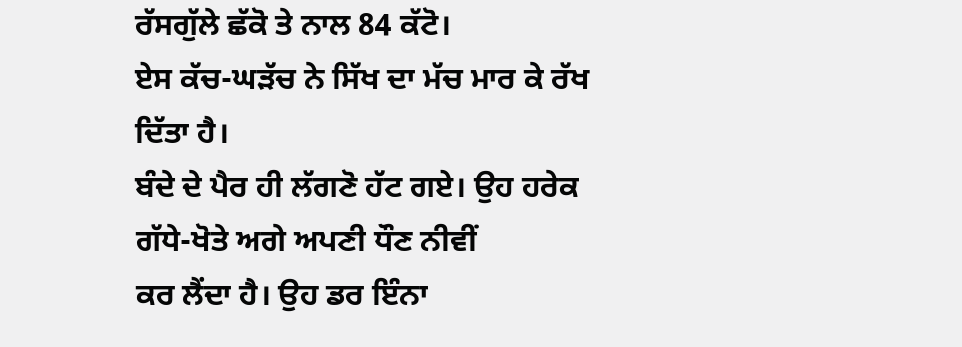ਰੱਸਗੁੱਲੇ ਛੱਕੋ ਤੇ ਨਾਲ 84 ਕੱਟੋ।
ਏਸ ਕੱਚ-ਘੜੱਚ ਨੇ ਸਿੱਖ ਦਾ ਮੱਚ ਮਾਰ ਕੇ ਰੱਖ ਦਿੱਤਾ ਹੈ।
ਬੰਦੇ ਦੇ ਪੈਰ ਹੀ ਲੱਗਣੋ ਹੱਟ ਗਏ। ਉਹ ਹਰੇਕ ਗੱਧੇ-ਖੋਤੇ ਅਗੇ ਅਪਣੀ ਧੌਣ ਨੀਵੀਂ
ਕਰ ਲੈਂਦਾ ਹੈ। ਉਹ ਡਰ ਇੰਨਾ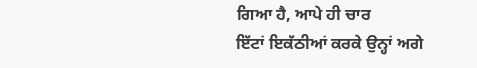ਗਿਆ ਹੈ, ਆਪੇ ਹੀ ਚਾਰ
ਇੱਟਾਂ ਇਕੱਠੀਆਂ ਕਰਕੇ ਉਨ੍ਹਾਂ ਅਗੇ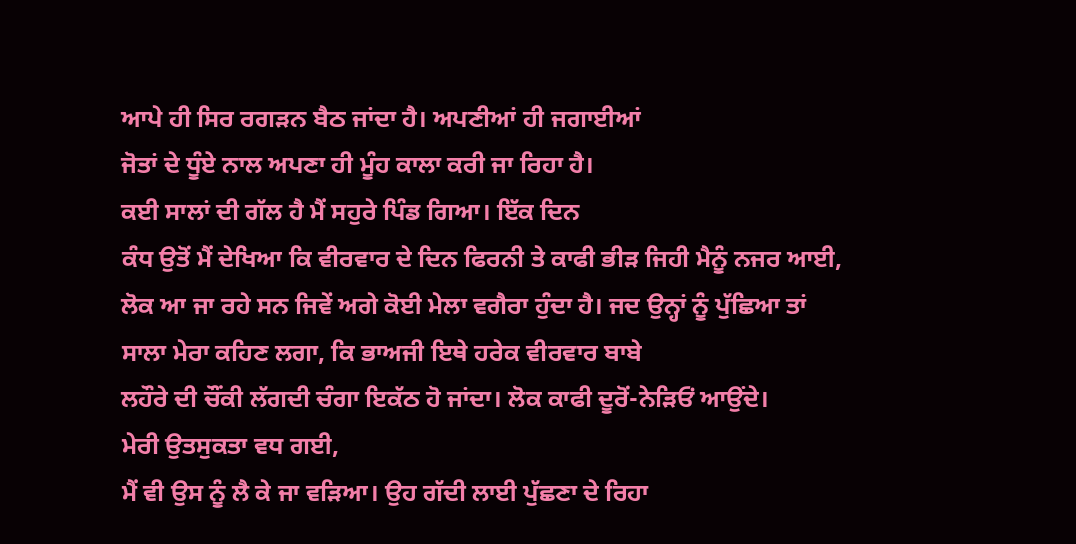ਆਪੇ ਹੀ ਸਿਰ ਰਗੜਨ ਬੈਠ ਜਾਂਦਾ ਹੈ। ਅਪਣੀਆਂ ਹੀ ਜਗਾਈਆਂ
ਜੋਤਾਂ ਦੇ ਧੂੰਏ ਨਾਲ ਅਪਣਾ ਹੀ ਮੂੰਹ ਕਾਲਾ ਕਰੀ ਜਾ ਰਿਹਾ ਹੈ।
ਕਈ ਸਾਲਾਂ ਦੀ ਗੱਲ ਹੈ ਮੈਂ ਸਹੁਰੇ ਪਿੰਡ ਗਿਆ। ਇੱਕ ਦਿਨ
ਕੰਧ ਉਤੋਂ ਮੈਂ ਦੇਖਿਆ ਕਿ ਵੀਰਵਾਰ ਦੇ ਦਿਨ ਫਿਰਨੀ ਤੇ ਕਾਫੀ ਭੀੜ ਜਿਹੀ ਮੈਨੂੰ ਨਜਰ ਆਈ,
ਲੋਕ ਆ ਜਾ ਰਹੇ ਸਨ ਜਿਵੇਂ ਅਗੇ ਕੋਈ ਮੇਲਾ ਵਗੈਰਾ ਹੁੰਦਾ ਹੈ। ਜਦ ਉਨ੍ਹਾਂ ਨੂੰ ਪੁੱਛਿਆ ਤਾਂ
ਸਾਲਾ ਮੇਰਾ ਕਹਿਣ ਲਗਾ, ਕਿ ਭਾਅਜੀ ਇਥੇ ਹਰੇਕ ਵੀਰਵਾਰ ਬਾਬੇ
ਲਹੌਰੇ ਦੀ ਚੌਂਕੀ ਲੱਗਦੀ ਚੰਗਾ ਇਕੱਠ ਹੋ ਜਾਂਦਾ। ਲੋਕ ਕਾਫੀ ਦੂਰੋਂ-ਨੇੜਿਓਂ ਆਉਂਦੇ।
ਮੇਰੀ ਉਤਸੁਕਤਾ ਵਧ ਗਈ,
ਮੈਂ ਵੀ ਉਸ ਨੂੰ ਲੈ ਕੇ ਜਾ ਵੜਿਆ। ਉਹ ਗੱਦੀ ਲਾਈ ਪੁੱਛਣਾ ਦੇ ਰਿਹਾ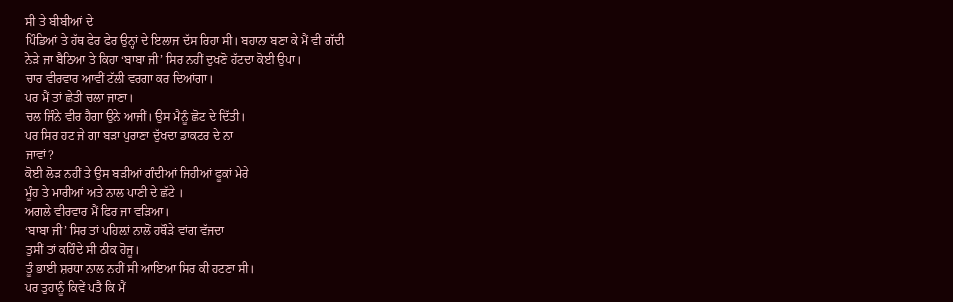ਸੀ ਤੇ ਬੀਬੀਆਂ ਦੇ
ਪਿੰਡਿਆਂ ਤੇ ਹੱਥ ਫੇਰ ਫੇਰ ਉਨ੍ਹਾਂ ਦੇ ਇਲਾਜ ਦੱਸ ਰਿਹਾ ਸੀ। ਬਹਾਨਾ ਬਣਾ ਕੇ ਮੈਂ ਵੀ ਗੱਦੀ
ਨੇੜੇ ਜਾ ਬੈਠਿਆ ਤੇ ਕਿਹਾ ‘ਬਾਬਾ ਜੀ’ ਸਿਰ ਨਹੀਂ ਦੁਖਣੋ ਹੱਟਦਾ ਕੋਈ ਉਪਾ।
ਚਾਰ ਵੀਰਵਾਰ ਆਵੀਂ ਟੱਲੀ ਵਰਗਾ ਕਰ ਦਿਆਂਗਾ।
ਪਰ ਮੈਂ ਤਾਂ ਛੇਤੀ ਚਲਾ ਜਾਣਾ।
ਚਲ ਜਿੰਨੇ ਵੀਰ ਹੈਗਾ ਉਨੇ ਆਜੀਂ। ਉਸ ਮੈਨੂੰ ਛੋਟ ਦੇ ਦਿੱਤੀ।
ਪਰ ਸਿਰ ਹਟ ਜੇ ਗਾ ਬੜਾ ਪੁਰਾਣਾ ਦੁੱਖਦਾ ਡਾਕਟਰ ਦੇ ਨਾ
ਜਾਵਾਂ?
ਕੋਈ ਲੋੜ ਨਹੀਂ ਤੇ ਉਸ ਬੜੀਆਂ ਗੰਦੀਆਂ ਜਿਹੀਆਂ ਫੂਕਾਂ ਮੇਰੇ
ਮੂੰਹ ਤੇ ਮਾਰੀਆਂ ਅਤੇ ਨਾਲ ਪਾਣੀ ਦੇ ਛੱਟੇ ।
ਅਗਲੇ ਵੀਰਵਾਰ ਮੈਂ ਫਿਰ ਜਾ ਵੜਿਆ।
‘ਬਾਬਾ ਜੀ’ ਸਿਰ ਤਾਂ ਪਹਿਲ਼ਾਂ ਨਾਲੋਂ ਹਥੌੜੇ ਵਾਂਗ ਵੱਜਦਾ
ਤੁਸੀਂ ਤਾਂ ਕਹਿੰਦੇ ਸੀ ਠੀਕ ਹੋਜੂ।
ਤੂੰ ਭਾਈ ਸ਼ਰਧਾ ਨਾਲ ਨਹੀਂ ਸੀ ਆਇਆ ਸਿਰ ਕੀ ਹਟਣਾ ਸੀ।
ਪਰ ਤੁਹਾਨੂੰ ਕਿਵੇਂ ਪਤੈ ਕਿ ਮੈਂ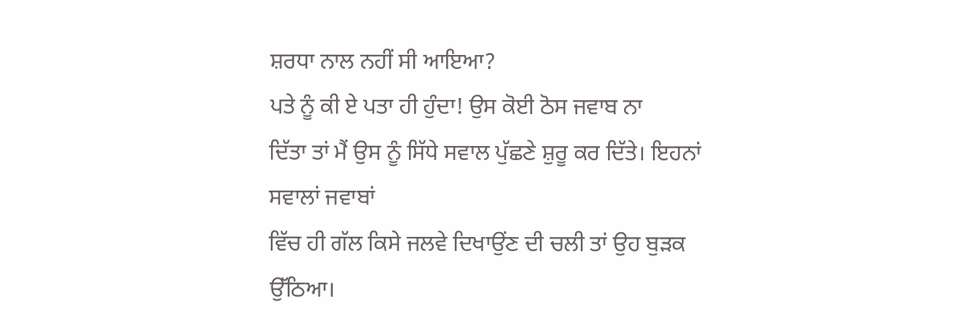ਸ਼ਰਧਾ ਨਾਲ ਨਹੀਂ ਸੀ ਆਇਆ?
ਪਤੇ ਨੂੰ ਕੀ ਏ ਪਤਾ ਹੀ ਹੁੰਦਾ! ਉਸ ਕੋਈ ਠੋਸ ਜਵਾਬ ਨਾ
ਦਿੱਤਾ ਤਾਂ ਮੈਂ ਉਸ ਨੂੰ ਸਿੱਧੇ ਸਵਾਲ ਪੁੱਛਣੇ ਸ਼ੁਰੂ ਕਰ ਦਿੱਤੇ। ਇਹਨਾਂ ਸਵਾਲਾਂ ਜਵਾਬਾਂ
ਵਿੱਚ ਹੀ ਗੱਲ ਕਿਸੇ ਜਲਵੇ ਦਿਖਾਉਂਣ ਦੀ ਚਲੀ ਤਾਂ ਉਹ ਬੁੜਕ ਉੱਠਿਆ।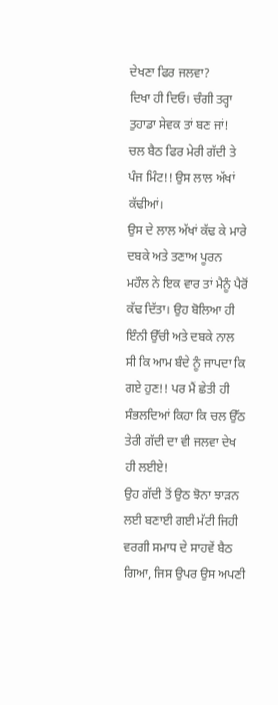ਦੇਖਣਾ ਫਿਰ ਜਲਵਾ?
ਦਿਖਾ ਹੀ ਦਿਓ। ਚੰਗੀ ਤਰ੍ਹਾ ਤੁਹਾਡਾ ਸੇਵਕ ਤਾਂ ਬਣ ਜਾਂ!
ਚਲ ਬੈਠ ਫਿਰ ਮੇਰੀ ਗੱਦੀ ਤੇ ਪੰਜ ਮਿੰਟ!! ਉਸ ਲਾਲ ਅੱਖਾਂ
ਕੱਢੀਆਂ।
ਉਸ ਦੇ ਲਾਲ ਅੱਖਾਂ ਕੱਢ ਕੇ ਮਾਰੇ ਦਬਕੇ ਅਤੇ ਤਣਾਅ ਪੂਰਨ
ਮਹੌਲ ਨੇ ਇਕ ਵਾਰ ਤਾਂ ਮੈਨੂੰ ਪੈਰੋਂ ਕੱਢ ਦਿੱਤਾ। ਉਹ ਬੋਲਿਆ ਹੀ ਇੰਨੀ ਉੱਚੀ ਅਤੇ ਦਬਕੇ ਨਾਲ
ਸੀ ਕਿ ਆਮ ਬੰਦੇ ਨੂੰ ਜਾਪਦਾ ਕਿ ਗਏ ਹੁਣ!! ਪਰ ਮੈਂ ਛੇਤੀ ਹੀ ਸੰਭਲਦਿਆਂ ਕਿਹਾ ਕਿ ਚਲ ਉੱਠ
ਤੇਰੀ ਗੱਦੀ ਦਾ ਵੀ ਜਲਵਾ ਦੇਖ ਹੀ ਲਈਏ!
ਉਹ ਗੱਦੀ ਤੋਂ ਉਠ ਝੋਨਾ ਝਾੜਨ ਲਈ ਬਣਾਈ ਗਈ ਮੱਟੀ ਜਿਹੀ
ਵਰਗੀ ਸਮਾਧ ਦੇ ਸਾਹਵੇਂ ਬੈਠ ਗਿਆ, ਜਿਸ ਉਪਰ ਉਸ ਅਪਣੀ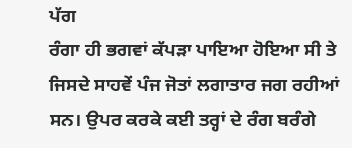ਪੱਗ
ਰੰਗਾ ਹੀ ਭਗਵਾਂ ਕੱਪੜਾ ਪਾਇਆ ਹੋਇਆ ਸੀ ਤੇ ਜਿਸਦੇ ਸਾਹਵੇਂ ਪੰਜ ਜੋਤਾਂ ਲਗਾਤਾਰ ਜਗ ਰਹੀਆਂ
ਸਨ। ਉਪਰ ਕਰਕੇ ਕਈ ਤਰ੍ਹਾਂ ਦੇ ਰੰਗ ਬਰੰਗੇ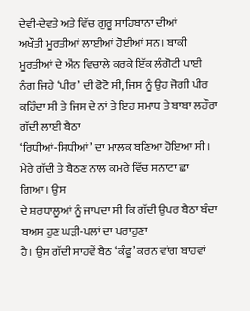ਦੇਵੀ-ਦੇਵਤੇ ਅਤੇ ਵਿੱਚ ਗੁਰੂ ਸਾਹਿਬਾਨਾ ਦੀਆਂ
ਅਖੌਤੀ ਮੂਰਤੀਆਂ ਲਾਈਆਂ ਹੋਈਆਂ ਸਨ। ਬਾਕੀ ਮੂਰਤੀਆਂ ਦੇ ਐਂਨ ਵਿਚਾਲੇ ਕਰਕੇ ਇੱਕ ਲੰਗੋਟੀ ਪਾਈ
ਨੰਗ ਜਿਹੇ ‘ਪੀਰ’ ਦੀ ਫੋਟੋ ਸੀ, ਜਿਸ ਨੂੰ ਉਹ ਜੋਗੀ ਪੀਰ
ਕਹਿੰਦਾ ਸੀ ਤੇ ਜਿਸ ਦੇ ਨਾਂ ਤੇ ਇਹ ਸਮਾਧ ਤੇ ਬਾਬਾ ਲਹੌਰਾ ਗੱਦੀ ਲਾਈ ਬੈਠਾ
‘ਰਿਧੀਆਂ-ਸਿਧੀਆਂ’ ਦਾ ਮਾਲਕ ਬਣਿਆ ਹੋਇਆ ਸੀ।
ਮੇਰੇ ਗੱਦੀ ਤੇ ਬੈਠਣ ਨਾਲ ਕਮਰੇ ਵਿੱਚ ਸਨਾਟਾ ਛਾ ਗਿਆ। ਉਸ
ਦੇ ਸ਼ਰਧਾਲੂਆਂ ਨੂੰ ਜਾਪਦਾ ਸੀ ਕਿ ਗੱਦੀ ਉਪਰ ਬੈਠਾ ਬੰਦਾ ਬਅਸ ਹੁਣ ਘੜੀ-ਪਲਾਂ ਦਾ ਪਰਾਹੁਣਾ
ਹੈ। ਉਸ ਗੱਦੀ ਸਾਹਵੇਂ ਬੈਠ ‘ਕੰਫੂ’ ਕਰਨ ਵਾਂਗ ਬਾਹਵਾਂ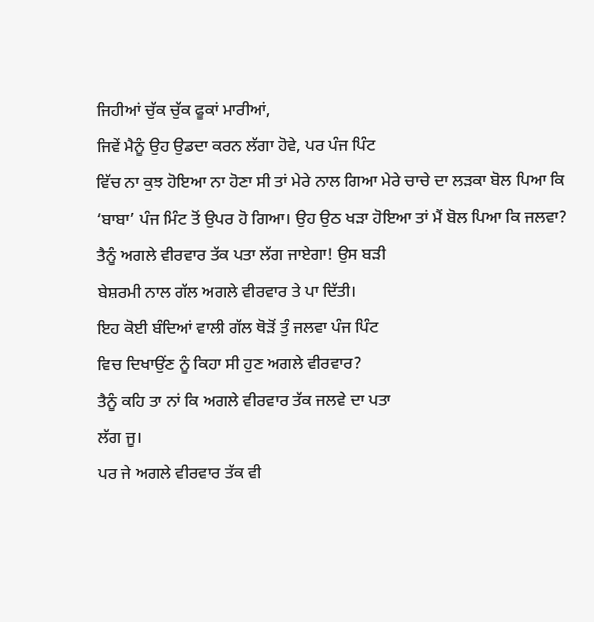ਜਿਹੀਆਂ ਚੁੱਕ ਚੁੱਕ ਫੂਕਾਂ ਮਾਰੀਆਂ,
ਜਿਵੇਂ ਮੈਨੂੰ ਉਹ ਉਡਦਾ ਕਰਨ ਲੱਗਾ ਹੋਵੇ, ਪਰ ਪੰਜ ਪਿੰਟ
ਵਿੱਚ ਨਾ ਕੁਝ ਹੋਇਆ ਨਾ ਹੋਣਾ ਸੀ ਤਾਂ ਮੇਰੇ ਨਾਲ ਗਿਆ ਮੇਰੇ ਚਾਚੇ ਦਾ ਲੜਕਾ ਬੋਲ ਪਿਆ ਕਿ
‘ਬਾਬਾ’ ਪੰਜ ਮਿੰਟ ਤੋਂ ਉਪਰ ਹੋ ਗਿਆ। ਉਹ ਉਠ ਖੜਾ ਹੋਇਆ ਤਾਂ ਮੈਂ ਬੋਲ ਪਿਆ ਕਿ ਜਲਵਾ?
ਤੈਨੂੰ ਅਗਲੇ ਵੀਰਵਾਰ ਤੱਕ ਪਤਾ ਲੱਗ ਜਾਏਗਾ! ਉਸ ਬੜੀ
ਬੇਸ਼ਰਮੀ ਨਾਲ ਗੱਲ ਅਗਲੇ ਵੀਰਵਾਰ ਤੇ ਪਾ ਦਿੱਤੀ।
ਇਹ ਕੋਈ ਬੰਦਿਆਂ ਵਾਲੀ ਗੱਲ ਥੋੜੋਂ ਤੁੰ ਜਲਵਾ ਪੰਜ ਪਿੰਟ
ਵਿਚ ਦਿਖਾਉਂਣ ਨੂੰ ਕਿਹਾ ਸੀ ਹੁਣ ਅਗਲੇ ਵੀਰਵਾਰ?
ਤੈਨੂੰ ਕਹਿ ਤਾ ਨਾਂ ਕਿ ਅਗਲੇ ਵੀਰਵਾਰ ਤੱਕ ਜਲਵੇ ਦਾ ਪਤਾ
ਲੱਗ ਜੂ।
ਪਰ ਜੇ ਅਗਲੇ ਵੀਰਵਾਰ ਤੱਕ ਵੀ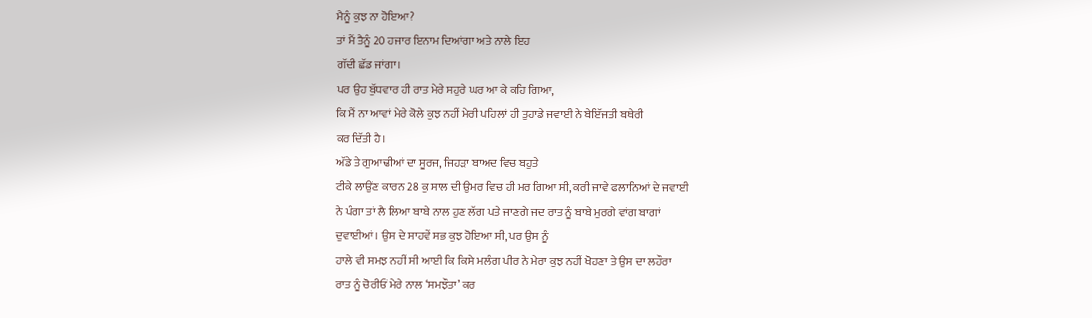ਮੈਨੂੰ ਕੁਝ ਨਾ ਹੋਇਆ?
ਤਾਂ ਮੈਂ ਤੈਨੂੰ 20 ਹਜਾਰ ਇਨਾਮ ਦਿਆਂਗਾ ਅਤੇ ਨਾਲੇ ਇਹ
ਗੱਦੀ ਛੱਡ ਜਾਂਗਾ।
ਪਰ ਉਹ ਬੁੱਧਵਾਰ ਹੀ ਰਾਤ ਮੇਰੇ ਸਹੁਰੇ ਘਰ ਆ ਕੇ ਕਹਿ ਗਿਆ,
ਕਿ ਮੈਂ ਨਾ ਆਵਾਂ ਮੇਰੇ ਕੋਲੇ ਕੁਝ ਨਹੀਂ ਮੇਰੀ ਪਹਿਲਾਂ ਹੀ ਤੁਹਾਡੇ ਜਵਾਈ ਨੇ ਬੇਇੱਜਤੀ ਬਥੇਰੀ
ਕਰ ਦਿੱਤੀ ਹੈ।
ਅੱਡੇ ਤੇ ਗੁਆਢੀਆਂ ਦਾ ਸੂਰਜ, ਜਿਹੜਾ ਬਾਅਦ ਵਿਚ ਬਹੁਤੇ
ਟੀਕੇ ਲਾਉਂਣ ਕਾਰਨ 28 ਕੁ ਸਾਲ ਦੀ ਉਮਰ ਵਿਚ ਹੀ ਮਰ ਗਿਆ ਸੀ, ਕਰੀ ਜਾਵੇ ਫਲਾਨਿਆਂ ਦੇ ਜਵਾਈ
ਨੇ ਪੰਗਾ ਤਾਂ ਲੈ ਲਿਆ ਬਾਬੇ ਨਾਲ ਹੁਣ ਲੱਗ ਪਤੇ ਜਾਣਗੇ ਜਦ ਰਾਤ ਨੂੰ ਬਾਬੇ ਮੁਰਗੇ ਵਾਂਗ ਬਾਗਾਂ
ਦੁਵਾਈਆਂ। ਉਸ ਦੇ ਸਾਹਵੇਂ ਸਭ ਕੁਝ ਹੋਇਆ ਸੀ, ਪਰ ਉਸ ਨੂੰ
ਹਾਲੇ ਵੀ ਸਮਝ ਨਹੀਂ ਸੀ ਆਈ ਕਿ ਕਿਸੇ ਮਲੰਗ ਪੀਰ ਨੇ ਮੇਰਾ ਕੁਝ ਨਹੀਂ ਖੋਹਣਾ ਤੇ ਉਸ ਦਾ ਲਹੌਰਾ
ਰਾਤ ਨੂੰ ਚੋਰੀਓਂ ਮੇਰੇ ਨਾਲ ‘ਸਮਝੌਤਾ’ ਕਰ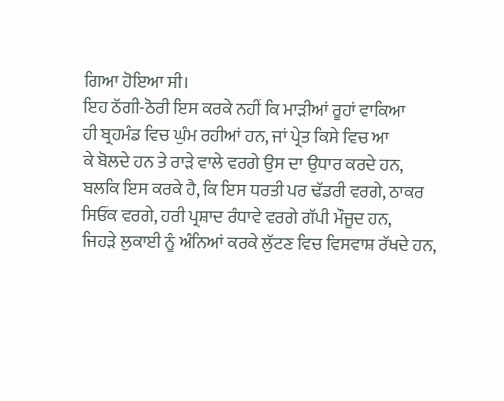ਗਿਆ ਹੋਇਆ ਸੀ।
ਇਹ ਠੱਗੀ-ਠੋਰੀ ਇਸ ਕਰਕੇ ਨਹੀਂ ਕਿ ਮਾੜੀਆਂ ਰੂਹਾਂ ਵਾਕਿਆ
ਹੀ ਬ੍ਰਹਮੰਡ ਵਿਚ ਘੁੰਮ ਰਹੀਆਂ ਹਨ, ਜਾਂ ਪ੍ਰੇਤ ਕਿਸੇ ਵਿਚ ਆ
ਕੇ ਬੋਲਦੇ ਹਨ ਤੇ ਰਾੜੇ ਵਾਲੇ ਵਰਗੇ ਉਸ ਦਾ ਉਧਾਰ ਕਰਦੇ ਹਨ,
ਬਲਕਿ ਇਸ ਕਰਕੇ ਹੈ, ਕਿ ਇਸ ਧਰਤੀ ਪਰ ਢੱਡਰੀ ਵਰਗੇ, ਠਾਕਰ
ਸਿਓਂਕ ਵਰਗੇ, ਹਰੀ ਪ੍ਰਸ਼ਾਦ ਰੰਧਾਵੇ ਵਰਗੇ ਗੱਪੀ ਮੌਜੂਦ ਹਨ,
ਜਿਹੜੇ ਲੁਕਾਈ ਨੂੰ ਅੰਨਿਆਂ ਕਰਕੇ ਲੁੱਟਣ ਵਿਚ ਵਿਸਵਾਸ਼ ਰੱਖਦੇ ਹਨ,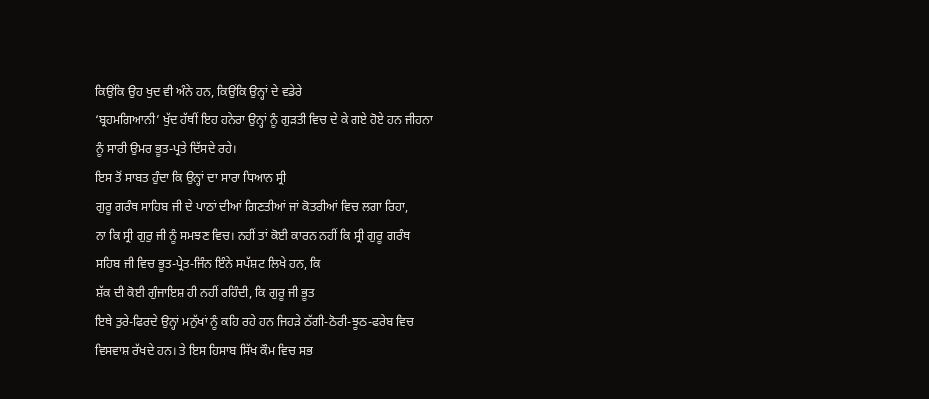ਕਿਉਂਕਿ ਉਹ ਖੁਦ ਵੀ ਅੰਨੇ ਹਨ, ਕਿਉਂਕਿ ਉਨ੍ਹਾਂ ਦੇ ਵਡੇਰੇ
‘ਬ੍ਰਹਮਗਿਆਨੀ’ ਖੁੱਦ ਹੱਥੀਂ ਇਹ ਹਨੇਰਾ ਉਨ੍ਹਾਂ ਨੂੰ ਗੁੜਤੀ ਵਿਚ ਦੇ ਕੇ ਗਏ ਹੋਏ ਹਨ ਜੀਹਨਾ
ਨੂੰ ਸਾਰੀ ਉਮਰ ਭੂਤ-ਪ੍ਰਤੇ ਦਿੱਸਦੇ ਰਹੇ।
ਇਸ ਤੋਂ ਸਾਬਤ ਹੁੰਦਾ ਕਿ ਉਨ੍ਹਾਂ ਦਾ ਸਾਰਾ ਧਿਆਨ ਸ੍ਰੀ
ਗੁਰੂ ਗਰੰਥ ਸਾਹਿਬ ਜੀ ਦੇ ਪਾਠਾਂ ਦੀਆਂ ਗਿਣਤੀਆਂ ਜਾਂ ਕੋਤਰੀਆਂ ਵਿਚ ਲਗਾ ਰਿਹਾ,
ਨਾ ਕਿ ਸ੍ਰੀ ਗੁਰੁ ਜੀ ਨੂੰ ਸਮਝਣ ਵਿਚ। ਨਹੀਂ ਤਾਂ ਕੋਈ ਕਾਰਨ ਨਹੀਂ ਕਿ ਸ੍ਰੀ ਗੁਰੂ ਗਰੰਥ
ਸਹਿਬ ਜੀ ਵਿਚ ਭੂਤ-ਪ੍ਰੇਤ-ਜਿੰਨ ਇੰਨੇ ਸਪੱਸ਼ਟ ਲਿਖੇ ਹਨ, ਕਿ
ਸ਼ੱਕ ਦੀ ਕੋਈ ਗੁੰਜਾਇਸ਼ ਹੀ ਨਹੀਂ ਰਹਿੰਦੀ, ਕਿ ਗੁਰੂ ਜੀ ਭੂਤ
ਇਥੇ ਤੁਰੇ-ਫਿਰਦੇ ਉਨ੍ਹਾਂ ਮਨੁੱਖਾਂ ਨੂੰ ਕਹਿ ਰਹੇ ਹਨ ਜਿਹੜੇ ਠੱਗੀ-ਠੋਰੀ-ਝੂਠ-ਫਰੇਬ ਵਿਚ
ਵਿਸਵਾਸ਼ ਰੱਖਦੇ ਹਨ। ਤੇ ਇਸ ਹਿਸਾਬ ਸਿੱਖ ਕੌਮ ਵਿਚ ਸਭ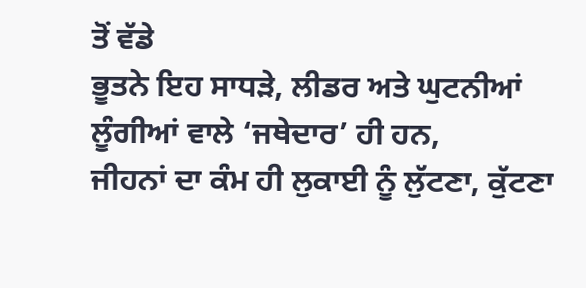ਤੋਂ ਵੱਡੇ
ਭੂਤਨੇ ਇਹ ਸਾਧੜੇ, ਲੀਡਰ ਅਤੇ ਘੁਟਨੀਆਂ ਲੂੰਗੀਆਂ ਵਾਲੇ ‘ਜਥੇਦਾਰ’ ਹੀ ਹਨ,
ਜੀਹਨਾਂ ਦਾ ਕੰਮ ਹੀ ਲੁਕਾਈ ਨੂੰ ਲੁੱਟਣਾ, ਕੁੱਟਣਾ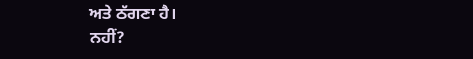ਅਤੇ ਠੱਗਣਾ ਹੈ।
ਨਹੀਂ?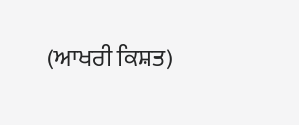(ਆਖਰੀ ਕਿਸ਼ਤ)